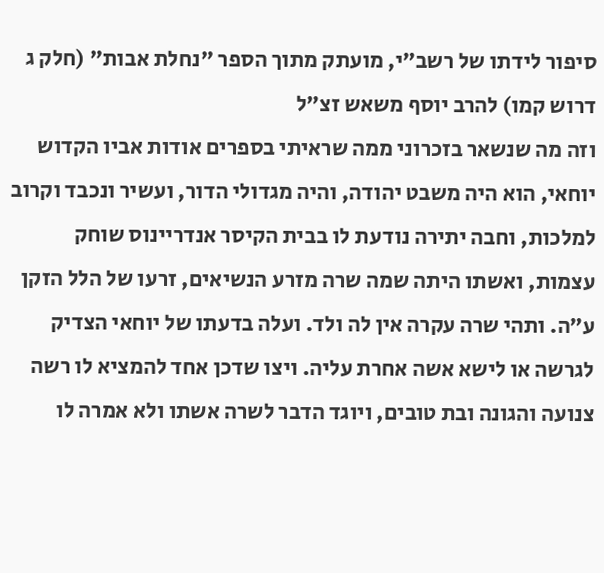סיפור לידתו של רשב״י, מועתק מתוך הספר "נחלת אבות" (חלק ג דרוש קמו) להרב יוסף משאש זצ״ל
וזה מה שנשאר בזכרוני ממה שראיתי בספרים אודות אביו הקדוש יוחאי, הוא היה משבט יהודה, והיה מגדולי הדור, ועשיר ונכבד וקרוב למלכות, וחבה יתירה נודעת לו בבית הקיסר אנדריינוס שוחק עצמות, ואשתו היתה שמה שרה מזרע הנשיאים, זרעו של הלל הזקן ע״ה. ותהי שרה עקרה אין לה ולד. ועלה בדעתו של יוחאי הצדיק לגרשה או לישא אשה אחרת עליה. ויצו שדכן אחד להמציא לו רשה צנועה והגונה ובת טובים, ויוגד הדבר לשרה אשתו ולא אמרה לו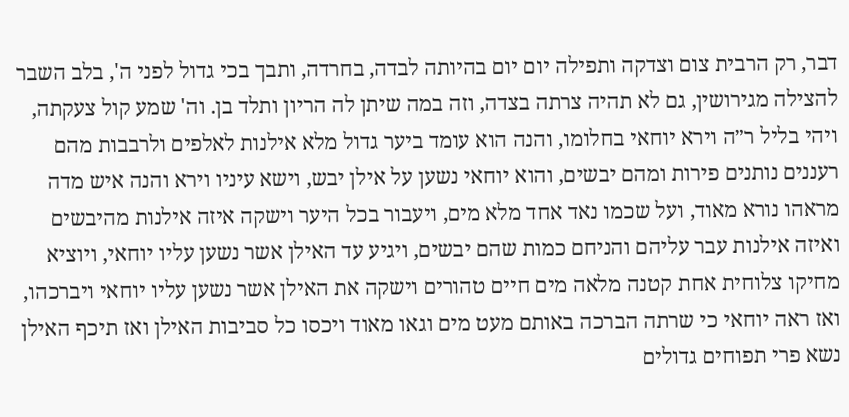דבר, רק הרבית צום וצדקה ותפילה יום יום בהיותה לבדה, בחרדה, ותבך בכי גדול לפני ה', בלב השבר להצילה מגירושין, גם לא תהיה צרתה בצדה, וזה במה שיתן לה הריון ותלד בן. וה' שמע קול צעקתה, ויהי בליל ר״ה וירא יוחאי בחלומו, והנה הוא עומד ביער גדול מלא אילנות לאלפים ולרבבות מהם רעננים נותנים פירות ומהם יבשים, והוא יוחאי נשען על אילן יבש, וישא עיניו וירא והנה איש מדה מראהו נורא מאוד, ועל שכמו נאד אחד מלא מים, ויעבור בכל היער וישקה איזה אילנות מהיבשים ואיזה אילנות עבר עליהם והניחם כמות שהם יבשים, ויגיע עד האילן אשר נשען עליו יוחאי, ויוציא מחיקו צלוחית אחת קטנה מלאה מים חיים טהורים וישקה את האילן אשר נשען עליו יוחאי ויברכהו, ואז ראה יוחאי כי שרתה הברכה באותם מעט מים וגאו מאוד ויכסו כל סביבות האילן ואז תיכף האילן נשא פרי תפוחים גדולים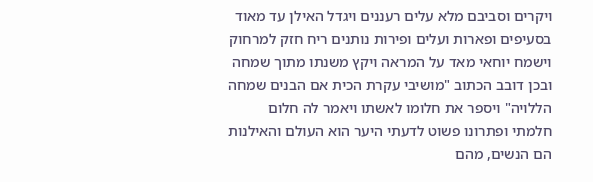ויקרים וסביבם מלא עלים רעננים ויגדל האילן עד מאוד בסעיפים ופארות ועלים ופירות נותנים ריח חזק למרחוק וישמח יוחאי מאד על המראה ויקץ משנתו מתוך שמחה ובכן דובב הכתוב "מושיבי עקרת הכית אם הבנים שמחה הללויה" ויספר את חלומו לאשתו ויאמר לה חלום חלמתי ופתרונו פשוט לדעתי היער הוא העולם והאילנות הם הנשים, מהם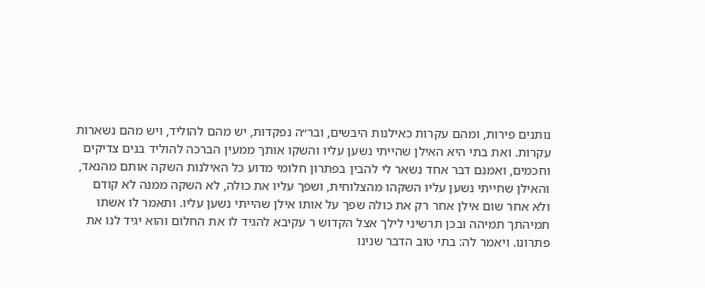נותנים פירות, ומהם עקרות כאילנות היבשים, ובר״ה נפקדות, יש מהם להוליד, ויש מהם נשארות עקרות. ואת בתי היא האילן שהייתי נשען עליו והשקו אותך ממעין הברכה להוליד בנים צדיקים וחכמים, ואמנם דבר אחד נשאר לי להבין בפתרון חלומי מדוע כל האילנות השקה אותם מהנאד, והאילן שחייתי נשען עליו השקהו מהצלוחית, ושפך עליו את כולה, לא השקה ממנה לא קודם ולא אחר שום אילן אחר רק את כולה שפך על אותו אילן שהייתי נשען עליו. ותאמר לו אשתו תמיהתך תמיהה ובכן תרשיני לילך אצל הקדוש ר עקיבא להגיד לו את החלום והוא יגיד לנו את פתרונו. ויאמר לה: בתי טוב הדבר שנינו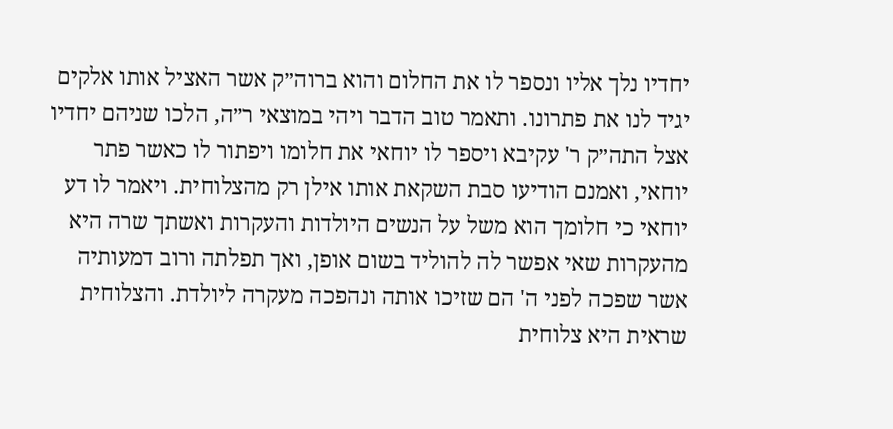יחדיו נלך אליו ונספר לו את החלום והוא ברוה״ק אשר האציל אותו אלקים יגיד לנו את פתרונו. ותאמר טוב הדבר ויהי במוצאי ר״ה, הלכו שניהם יחדיו אצל התה״ק ר' עקיבא ויספר לו יוחאי את חלומו ויפתור לו כאשר פתר יוחאי, ואמנם הודיעו סבת השקאת אותו אילן רק מהצלוחית. ויאמר לו דע יוחאי כי חלומך הוא משל על הנשים היולדות והעקרות ואשתך שרה היא מהעקרות שאי אפשר לה להוליד בשום אופן, ואך תפלתה ורוב דמעותיה אשר שפכה לפני ה' הם שזיכו אותה ונהפכה מעקרה ליולדת. והצלוחית שראית היא צלוחית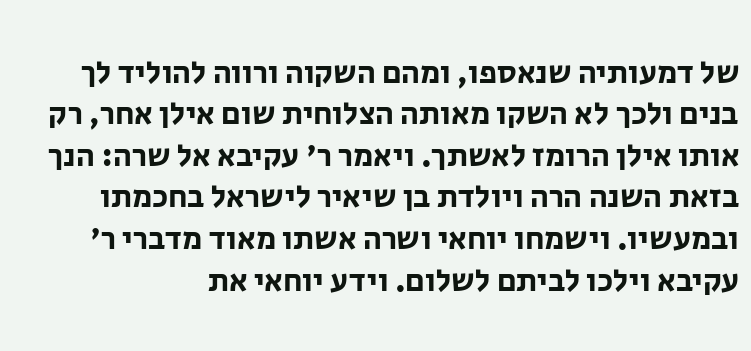של דמעותיה שנאספו, ומהם השקוה ורווה להוליד לך בנים ולכך לא השקו מאותה הצלוחית שום אילן אחר, רק אותו אילן הרומז לאשתך. ויאמר ר' עקיבא אל שרה: הנך בזאת השנה הרה ויולדת בן שיאיר לישראל בחכמתו ובמעשיו. וישמחו יוחאי ושרה אשתו מאוד מדברי ר' עקיבא וילכו לביתם לשלום. וידע יוחאי את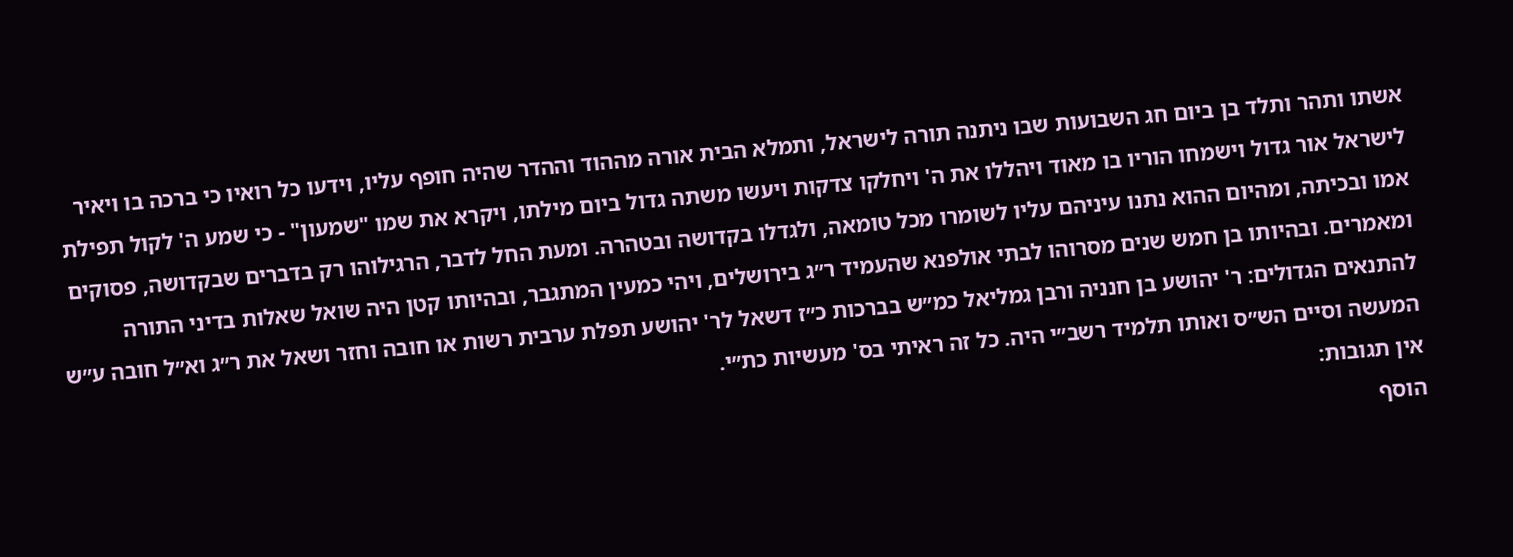אשתו ותהר ותלד בן ביום חג השבועות שבו ניתנה תורה לישראל, ותמלא הבית אורה מההוד וההדר שהיה חופף עליו, וידעו כל רואיו כי ברכה בו ויאיר לישראל אור גדול וישמחו הוריו בו מאוד ויהללו את ה' ויחלקו צדקות ויעשו משתה גדול ביום מילתו, ויקרא את שמו "שמעון" - כי שמע ה' לקול תפילת אמו ובכיתה, ומהיום ההוא נתנו עיניהם עליו לשומרו מכל טומאה, ולגדלו בקדושה ובטהרה. ומעת החל לדבר, הרגילוהו רק בדברים שבקדושה, פסוקים ומאמרים. ובהיותו בן חמש שנים מסרוהו לבתי אולפנא שהעמיד ר״ג בירושלים, ויהי כמעין המתגבר, ובהיותו קטן היה שואל שאלות בדיני התורה להתנאים הגדולים: ר' יהושע בן חנניה ורבן גמליאל כמ״ש בברכות כ״ז דשאל לר' יהושע תפלת ערבית רשות או חובה וחזר ושאל את ר״ג וא״ל חובה ע״ש המעשה וסיים הש״ס ואותו תלמיד רשב״י היה. כל זה ראיתי בס' מעשיות כת״י.
אין תגובות:
הוסף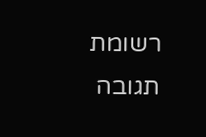רשומת תגובה